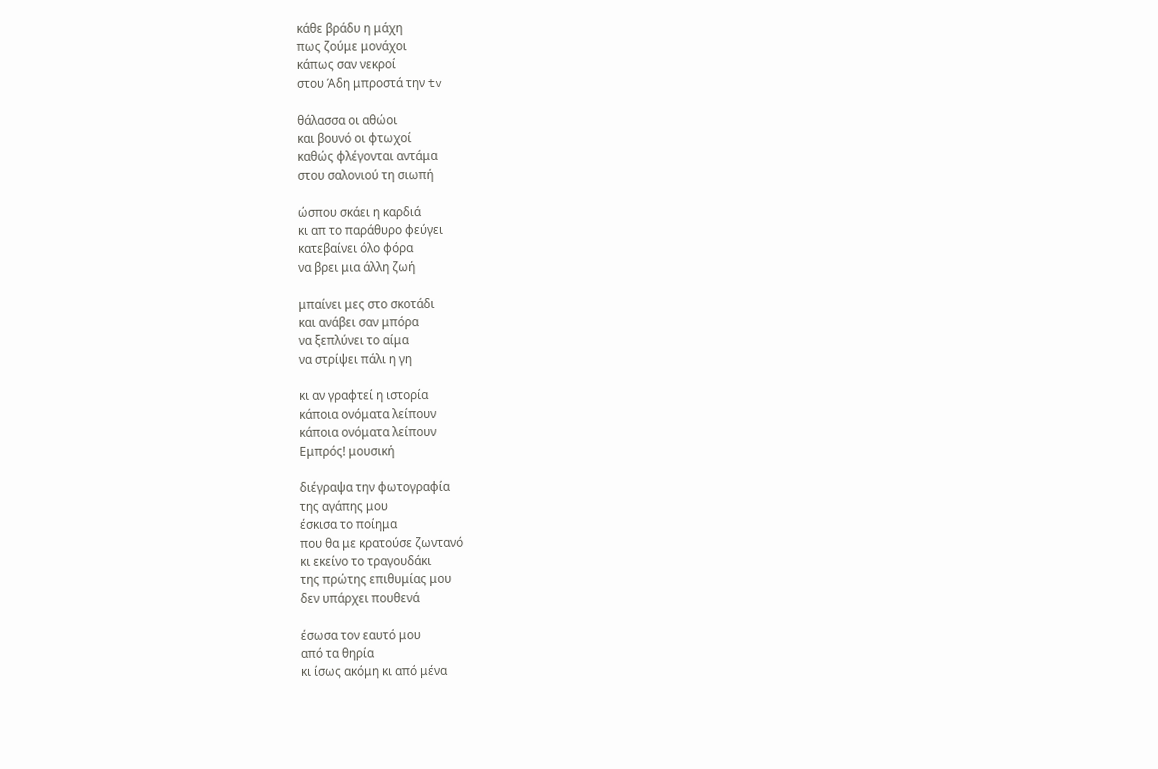κάθε βράδυ η μάχη
πως ζούμε μονάχοι
κάπως σαν νεκροί
στου Άδη μπροστά την tv

θάλασσα οι αθώοι
και βουνό οι φτωχοί
καθώς φλέγονται αντάμα
στου σαλονιού τη σιωπή

ώσπου σκάει η καρδιά
κι απ το παράθυρο φεύγει
κατεβαίνει όλο φόρα
να βρει μια άλλη ζωή

μπαίνει μες στο σκοτάδι
και ανάβει σαν μπόρα
να ξεπλύνει το αίμα
να στρίψει πάλι η γη

κι αν γραφτεί η ιστορία
κάποια ονόματα λείπουν
κάποια ονόματα λείπουν
Εμπρός! μουσική

διέγραψα την φωτογραφία
της αγάπης μου
έσκισα το ποίημα
που θα με κρατούσε ζωντανό
κι εκείνο το τραγουδάκι
της πρώτης επιθυμίας μου
δεν υπάρχει πουθενά

έσωσα τον εαυτό μου
από τα θηρία
κι ίσως ακόμη κι από μένα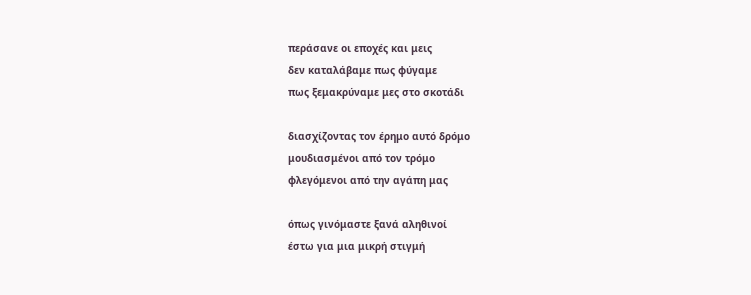περάσανε οι εποχές και μεις
δεν καταλάβαμε πως φύγαμε
πως ξεμακρύναμε μες στο σκοτάδι

διασχίζοντας τον έρημο αυτό δρόμο
μουδιασμένοι από τον τρόμο
φλεγόμενοι από την αγάπη μας

όπως γινόμαστε ξανά αληθινοί
έστω για μια μικρή στιγμή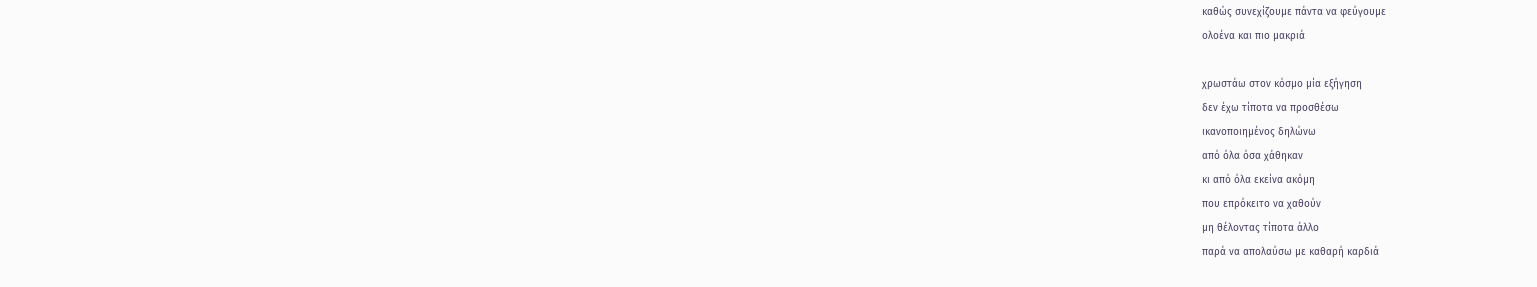καθώς συνεχίζουμε πάντα να φεύγουμε
ολοένα και πιο μακριά

χρωστάω στον κόσμο μία εξήγηση
δεν έχω τίποτα να προσθέσω
ικανοποιημένος δηλώνω
από όλα όσα χάθηκαν
κι από όλα εκείνα ακόμη
που επρόκειτο να χαθούν
μη θέλοντας τίποτα άλλο
παρά να απολαύσω με καθαρή καρδιά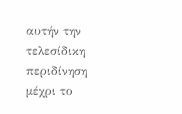αυτήν την τελεσίδικη περιδίνηση
μέχρι το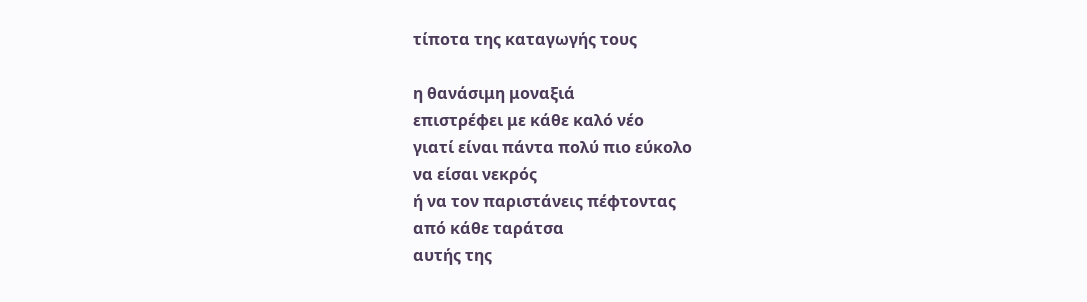τίποτα της καταγωγής τους

η θανάσιμη μοναξιά
επιστρέφει με κάθε καλό νέο
γιατί είναι πάντα πολύ πιο εύκολο
να είσαι νεκρός
ή να τον παριστάνεις πέφτοντας
από κάθε ταράτσα
αυτής της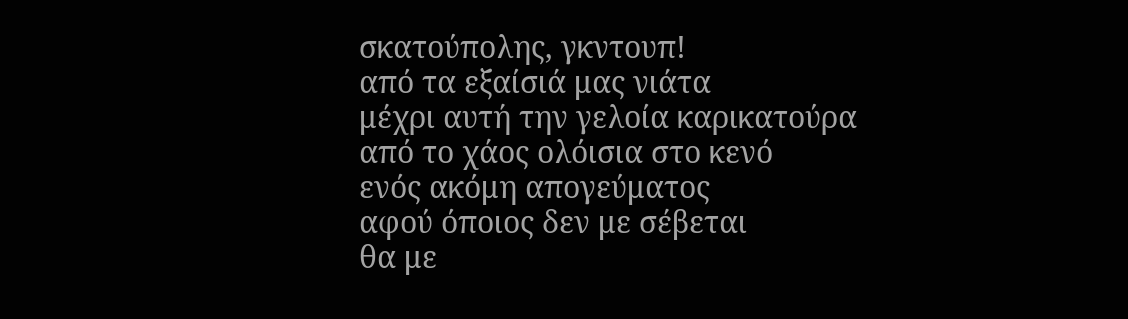σκατούπολης, γκντουπ!
από τα εξαίσιά μας νιάτα
μέχρι αυτή την γελοία καρικατούρα
από το χάος ολόισια στο κενό
ενός ακόμη απογεύματος
αφού όποιος δεν με σέβεται
θα με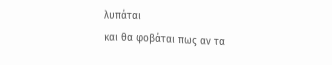λυπάται
και θα φοβάται πως αν τα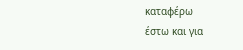καταφέρω
έστω και για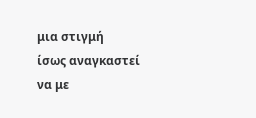μια στιγμή
ίσως αναγκαστεί να με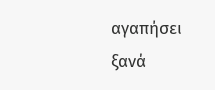αγαπήσει ξανά